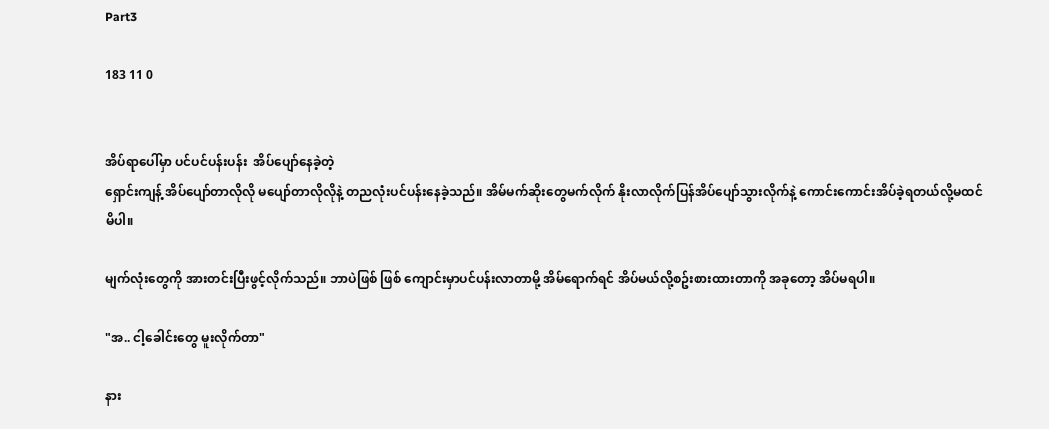Part3

183 11 0


အိပ်ရာပေါ်မှာ ပင်ပင်ပန်းပန်း  အိပ်ပျော်နေခဲ့တဲ့
ရှောင်းကျန့် အိပ်ပျော်တာလိုလို မပျော်တာလိုလိုနဲ့ တညလုံးပင်ပန်းနေခဲ့သည်။ အိမ်မက်ဆိုးတွေမက်လိုက် နိုးလာလိုက်ပြန်အိပ်ပျော်သွားလိုက်နဲ့ ကောင်းကောင်းအိပ်ခဲ့ရတယ်လို့မထင်မိပါ။

မျက်လုံးတွေကို အားတင်းပြီးဖွင့်လိုက်သည်။ ဘာပဲဖြစ် ဖြစ် ကျောင်းမှာပင်ပန်းလာတာမို့ အိမ်ရောက်ရင် အိပ်မယ်လို့စဥ်းစားထားတာကို အခုတော့ အိပ်မရပါ။

"အ.. ငါ့ခေါင်းတွေ မူးလိုက်တာ"

နား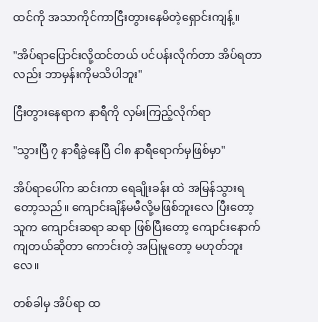ထင်ကို အသာကိုင်ကာငြီးတွားနေမိတဲ့ရှောင်းကျန့်။

"အိပ်ရာပြောင်းလို့ထင်တယ် ပင်ပန်းလိုက်တာ အိပ်ရတာလည်း ဘာမှန်းကိုမသိပါဘူး"

ငြီးတွားနေရာက နာရီကို လှမ်းကြည့်လိုက်ရာ

"သွားပြီ ၇ နာရီခွဲနေပြီ ငါ၈ နာရီရောက်မှဖြစ်မှာ"

အိပ်ရာပေါ်က ဆင်းကာ ရေချိုးခန်း ထဲ အမြန်သွားရတော့သည်။ ကျောင်းချိန်မမီလို့မဖြစ်ဘူးလေ ပြီးတော့ သူက ကျောင်းဆရာ ဆရာ ဖြစ်ပြီးတော့ ကျောင်းနောက်ကျတယ်ဆိုတာ ကောင်းတဲ့ အပြုမူတော့ မဟုတ်ဘူးလေ။

တစ်ခါမှ အိပ်ရာ ထ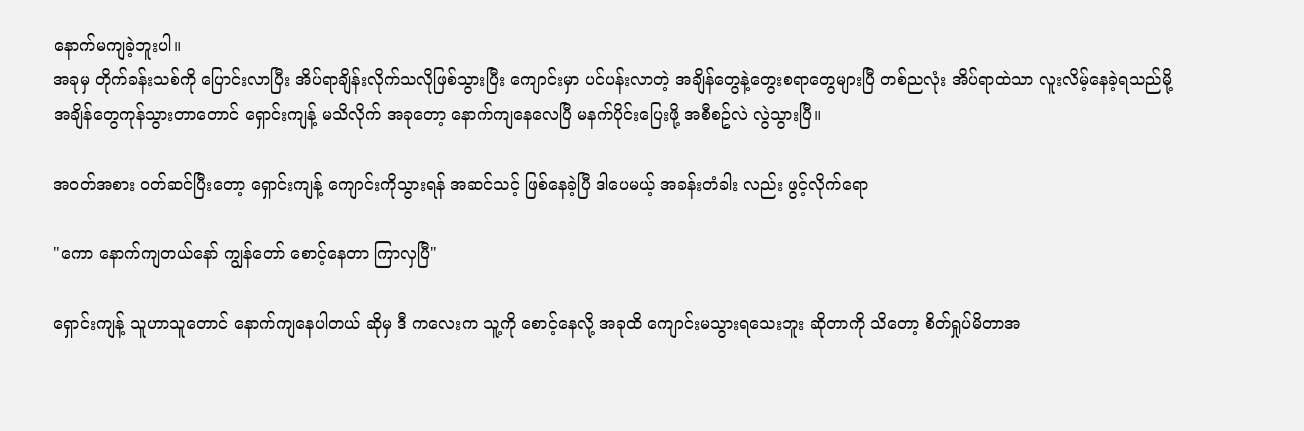နောက်မကျခဲ့ဘူးပါ။
အခုမှ တိုက်ခန်းသစ်ကို ပြောင်းလာပြီး အိပ်ရာချိန်းလိုက်သလိုဖြစ်သွားပြီး ကျောင်းမှာ ပင်ပန်းလာတဲ့ အချိန်တွေနဲ့တွေးစရာတွေများပြီ တစ်ညလုံး အိပ်ရာထဲသာ လူးလိမ့်နေခဲ့ရသည်မို့ အချိန်တွေကုန်သွားတာတောင် ရှောင်းကျန့် မသိလိုက် အခုတော့ နောက်ကျနေလေပြီ မနက်ပိုင်းပြေးဖို့ အစီစဥ်လဲ လွဲသွားပြီ။

အဝတ်အစား ဝတ်ဆင်ပြီးတော့ ရှောင်းကျန့် ကျောင်းကိုသွားရန် အဆင်သင့် ဖြစ်နေခဲ့ပြီ ဒါပေမယ့် အခန်းတံခါး လည်း ဖွင့်လိုက်ရော

"ကော နောက်ကျတယ်နော် ကျွန်တော် စောင့်နေတာ ကြာလှပြီ"

ရှောင်းကျန့် သူဟာသူတောင် နောက်ကျနေပါတယ် ဆိုမှ ဒီ ကလေးက သူ့ကို စောင့်နေလို့ အခုထိ ကျောင်းမသွားရသေးဘူး ဆိုတာကို သိတော့ စိတ်ရှုပ်မိတာအ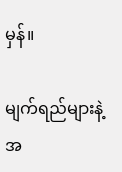မှန်။

မျက်ရည်များနဲ့အ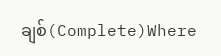ချစ်(Complete)Where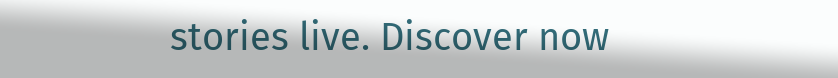stories live. Discover now